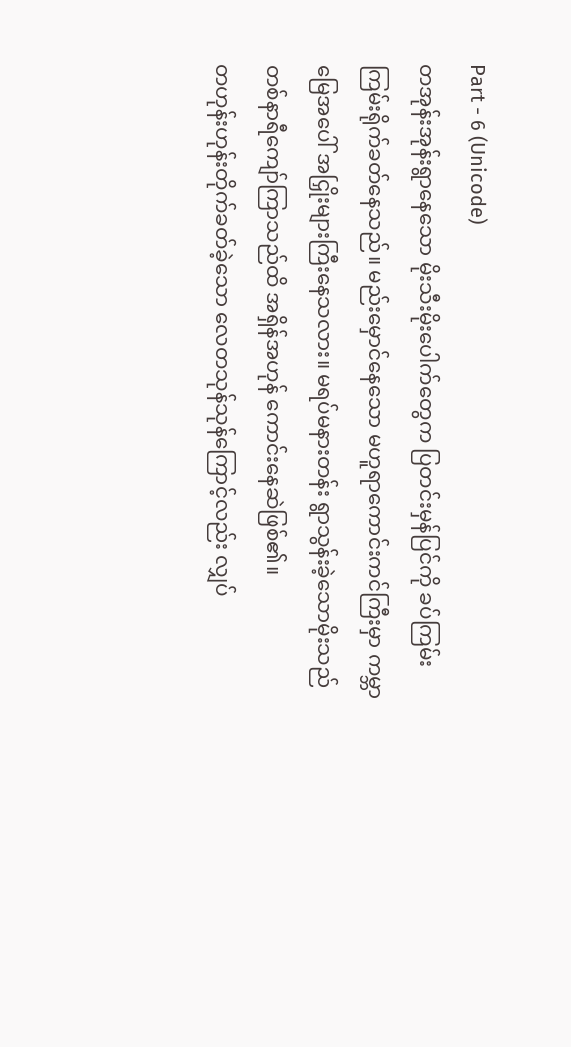Part - 6 (Unicode)
တအုန်းအုန်းရွာနေသော မိုးသီးမိုးပေါက်တွေက ပြတင်းမှန်ပြင်ကို ခပ်ကြမ်းကြမ်းရိုက်ခတ်နေသည်။ မည်းမှောင်နေသော မဟူရာကောင်းကင်ကြီးမှာ ကမ္ဘာမြေအပေါ် အငြှိုးများကြီးနေသလား။ မရပ်မနားတန်း ရွာသွန်းခဲ့သောမိုးသည် တစ်နာရီကျော်ကြာသည်ထိ အရှိန်အဟုန် ကောင်းနေဆဲဖြစ်၏။
တဟုန်းဟုန်းတိုက်ခတ်ခဲ့သော လေတသုန်သုန်ကြောင့်လည်း လျှပ်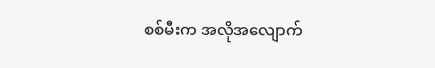စစ်မီးက အလိုအလျောက်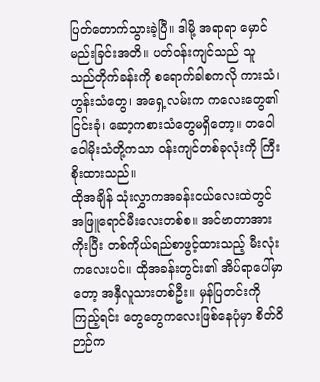ပြတ်တောက်သွားခဲ့ပြီ။ ဒါမို့ အရာရာ မှောင်မည်းခြင်းအတိ။ ပတ်ဝန်းကျင်သည် သူ သည်တိုက်ခန်းကို စရောက်ခါစကလို ကားသံ၊ ဟွန်းသံတွေ၊ အရှေ့လမ်းက ကလေးတွေ၏ ငြင်းခုံ၊ ဆော့ကစားသံတွေမရှိတော့။ တဝေါဝေါမိုးသံတို့ကသာ ဝန်းကျင်တစ်ခုလုံးကို ကြီးစိုးထားသည်။
ထိုအချိန် သုံးလွှာကအခန်းငယ်လေးထဲတွင် အဖြူရောင်မီးလေးတစ်စ။ အင်ဗာတာအားကိုးပြီး တစ်ကိုယ်ရည်စာဖွင့်ထားသည့် မီးလုံးကလေးပင်။ ထိုအခန်းတွင်း၏ အိပ်ရာပေါ်မှာတော့ အနှီလူသားတစ်ဦး။ မှန်ပြတင်းကိုကြည့်ရင်း တွေတွေကလေးဖြစ်နေပုံမှာ စိတ်ဝိဉာဉ်က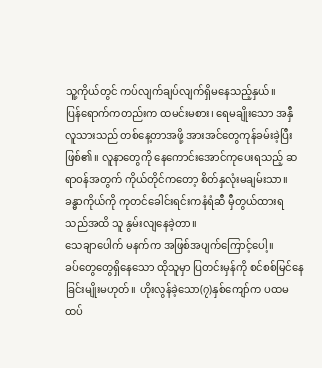သူ့ကိုယ်တွင် ကပ်လျက်ချပ်လျက်ရှိမနေသည့်နှယ်။
ပြန်ရောက်ကတည်းက ထမင်းမစား၊ ရေမချိုးသော အနှီလူသားသည် တစ်နေ့တာအဖို့ အားအင်တွေကုန်ခမ်းခဲ့ပြီးဖြစ်၏။ လူနာတွေကို နေကောင်းအောင်ကုပေးရသည့် ဆရာဝန်အတွက် ကိုယ်တိုင်ကတော့ စိတ်နှလုံးမချမ်းသာ။ ခန္ဓာကိုယ်ကို ကုတင်ခေါင်းရင်းကနံရံဆီ မှီတွယ်ထားရသည်အထိ သူ နွမ်းလျနေခဲ့တာ။
သေချာပေါက် မနက်က အဖြစ်အပျက်ကြောင့်ပေါ့။
ခပ်တွေတွေရှိနေသော ထိုသူမှာ ပြတင်းမှန်ကို စင်စစ်မြင်နေခြင်းမျိုးမဟုတ်။ ဟိုးလွန်ခဲ့သော(၇)နှစ်ကျော်က ပထမထပ်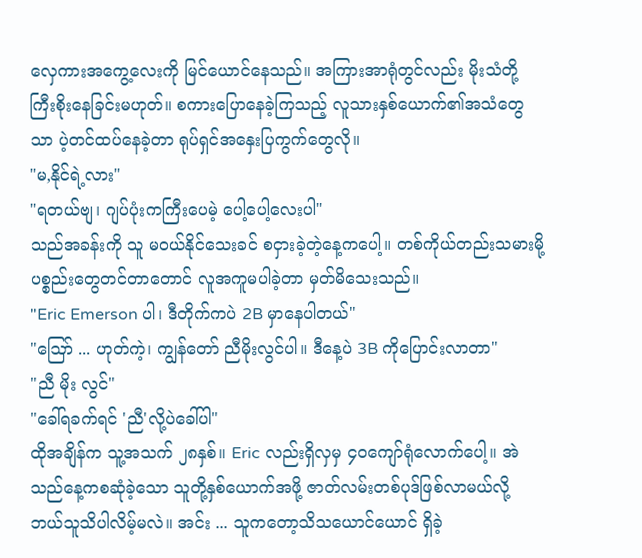လှေကားအကွေ့လေးကို မြင်ယောင်နေသည်။ အကြားအာရုံတွင်လည်း မိုးသံတို့ ကြီးစိုးနေခြင်းမဟုတ်။ စကားပြောနေခဲ့ကြသည့် လူသားနှစ်ယောက်၏အသံတွေသာ ပဲ့တင်ထပ်နေခဲ့တာ ရုပ်ရှင်အနှေးပြကွက်တွေလို။
"မ,နိုင်ရဲ့လား"
"ရတယ်ဗျ၊ ဂျပ်ပုံးကကြီးပေမဲ့ ပေါ့ပေါ့လေးပါ"
သည်အခန်းကို သူ မဝယ်နိုင်သေးခင် စငှားခဲ့တဲ့နေ့ကပေါ့။ တစ်ကိုယ်တည်းသမားမို့ ပစ္စည်းတွေတင်တာတောင် လူအကူမပါခဲ့တာ မှတ်မိသေးသည်။
"Eric Emerson ပါ၊ ဒီတိုက်ကပဲ 2B မှာနေပါတယ်"
"ဪ ... ဟုတ်ကဲ့၊ ကျွန်တော် ညီမိုးလွင်ပါ။ ဒီနေ့ပဲ 3B ကိုပြောင်းလာတာ"
"ညီ မိုး လွင်"
"ခေါ်ရခက်ရင် 'ညီ'လို့ပဲခေါ်ပါ"
ထိုအချိန်က သူ့အသက် ၂၈နှစ်။ Eric လည်းရှိလှမှ ၄၀ကျော်ရုံလောက်ပေါ့။ အဲသည်နေ့ကစဆုံခဲ့သော သူတို့နှစ်ယောက်အဖို့ ဇာတ်လမ်းတစ်ပုဒ်ဖြစ်လာမယ်လို့ ဘယ်သူသိပါလိမ့်မလဲ။ အင်း ... သူကတော့သိသယောင်ယောင် ရှိခဲ့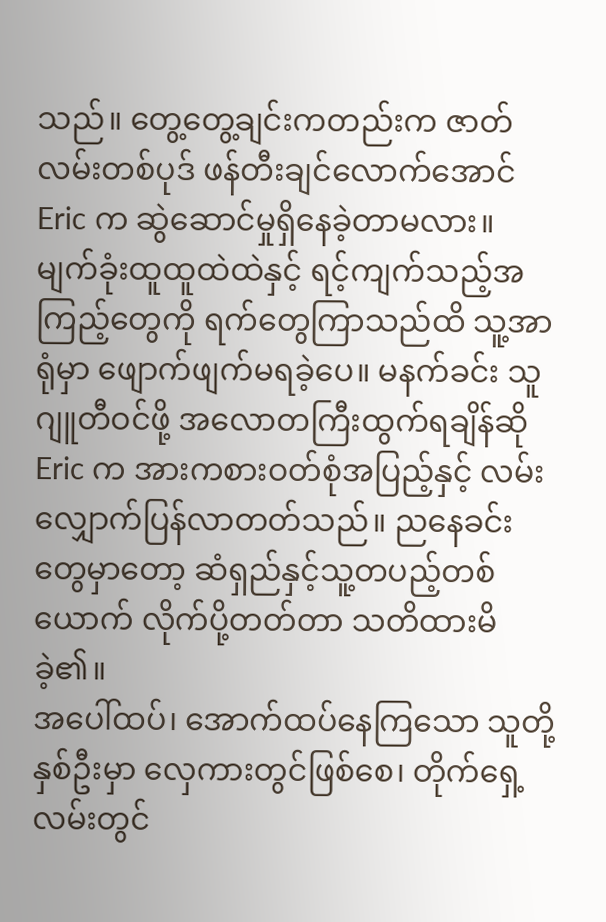သည်။ တွေ့တွေ့ချင်းကတည်းက ဇာတ်လမ်းတစ်ပုဒ် ဖန်တီးချင်လောက်အောင် Eric က ဆွဲဆောင်မှုရှိနေခဲ့တာမလား။
မျက်ခုံးထူထူထဲထဲနှင့် ရင့်ကျက်သည့်အကြည့်တွေကို ရက်တွေကြာသည်ထိ သူ့အာရုံမှာ ဖျောက်ဖျက်မရခဲ့ပေ။ မနက်ခင်း သူဂျူတီဝင်ဖို့ အလောတကြီးထွက်ရချိန်ဆို Eric က အားကစားဝတ်စုံအပြည့်နှင့် လမ်းလျှောက်ပြန်လာတတ်သည်။ ညနေခင်းတွေမှာတော့ ဆံရှည်နှင့်သူ့တပည့်တစ်ယောက် လိုက်ပို့တတ်တာ သတိထားမိခဲ့၏။
အပေါ်ထပ်၊ အောက်ထပ်နေကြသော သူတို့နှစ်ဦးမှာ လှေကားတွင်ဖြစ်စေ၊ တိုက်ရှေ့လမ်းတွင်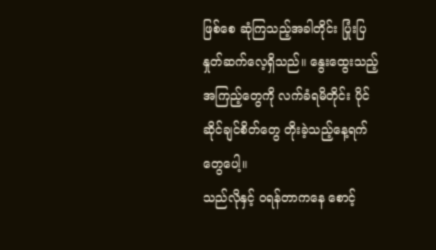ဖြစ်စေ ဆုံကြသည့်အခါတိုင်း ပြုံးပြနှုတ်ဆက်လေ့ရှိသည်။ နွေးထွေးသည့်အကြည့်တွေကို လက်ခံရမိတိုင်း ပိုင်ဆိုင်ချင်စိတ်တွေ တိုးခဲ့သည့်နေ့ရက်တွေပေါ့။
သည်လိုနှင့် ဝရန်တာကနေ စောင့်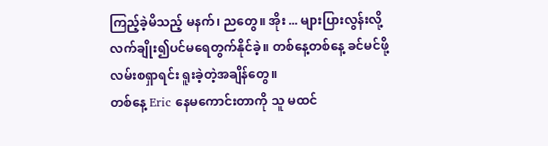ကြည့်ခဲ့မိသည့် မနက်၊ ညတွေ။ အိုး ... များပြားလွန်းလို့ လက်ချိုး၍ပင်မရေတွက်နိုင်ခဲ့။ တစ်နေ့တစ်နေ့ ခင်မင်ဖို့လမ်းစရှာရင်း ရူးခဲ့တဲ့အချိန်တွေ။
တစ်နေ့ Eric နေမကောင်းတာကို သူ မထင်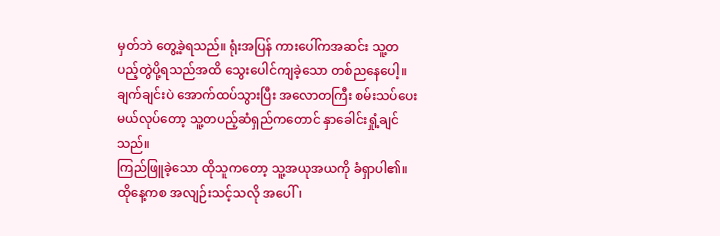မှတ်ဘဲ တွေ့ခဲ့ရသည်။ ရုံးအပြန် ကားပေါ်ကအဆင်း သူ့တပည့်တွဲပို့ရသည်အထိ သွေးပေါင်ကျခဲ့သော တစ်ညနေပေါ့။ ချက်ချင်းပဲ အောက်ထပ်သွားပြီး အလောတကြီး စမ်းသပ်ပေးမယ်လုပ်တော့ သူ့တပည့်ဆံရှည်ကတောင် နှာခေါင်းရှုံ့ချင်သည်။
ကြည်ဖြူခဲ့သော ထိုသူကတော့ သူ့အယုအယကို ခံရှာပါ၏။ ထိုနေ့ကစ အလျဉ်းသင့်သလို အပေါ်၊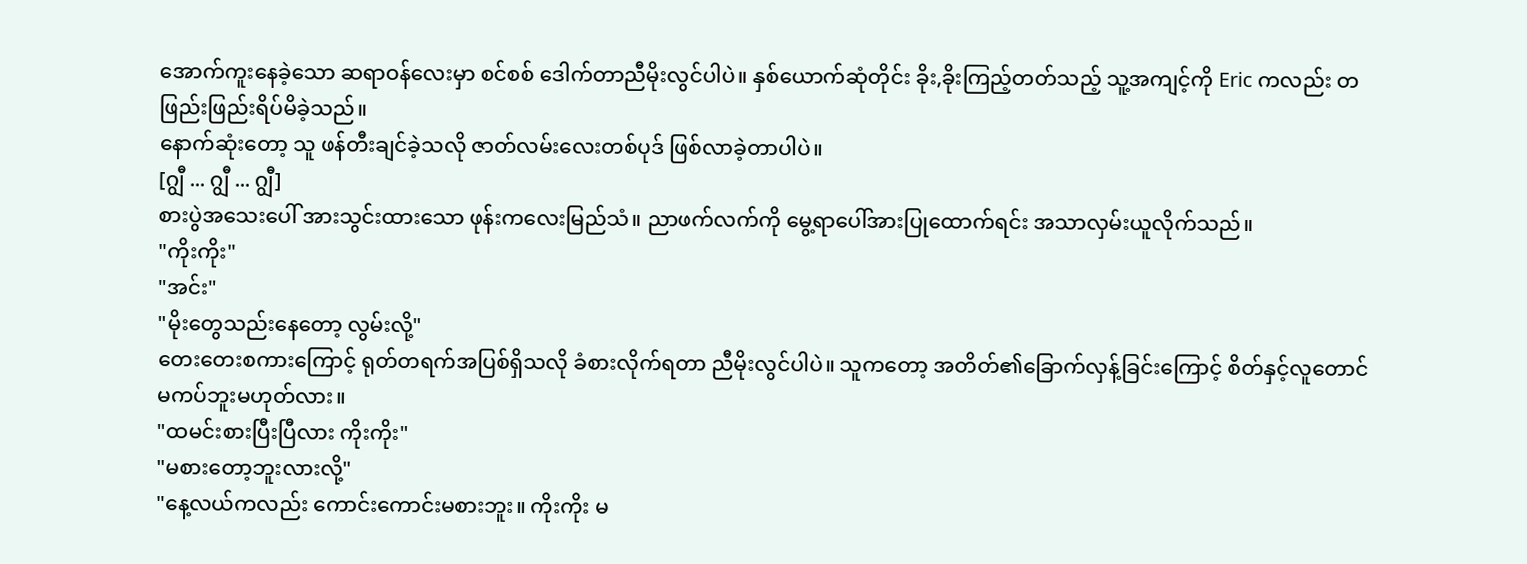အောက်ကူးနေခဲ့သော ဆရာဝန်လေးမှာ စင်စစ် ဒေါက်တာညီမိုးလွင်ပါပဲ။ နှစ်ယောက်ဆုံတိုင်း ခိုး,ခိုးကြည့်တတ်သည့် သူ့အကျင့်ကို Eric ကလည်း တဖြည်းဖြည်းရိပ်မိခဲ့သည်။
နောက်ဆုံးတော့ သူ ဖန်တီးချင်ခဲ့သလို ဇာတ်လမ်းလေးတစ်ပုဒ် ဖြစ်လာခဲ့တာပါပဲ။
[ဂျွီ ... ဂျွီ ... ဂျွီ]
စားပွဲအသေးပေါ် အားသွင်းထားသော ဖုန်းကလေးမြည်သံ။ ညာဖက်လက်ကို မွေ့ရာပေါ်အားပြုထောက်ရင်း အသာလှမ်းယူလိုက်သည်။
"ကိုးကိုး"
"အင်း"
"မိုးတွေသည်းနေတော့ လွမ်းလို့"
တေးတေးစကားကြောင့် ရုတ်တရက်အပြစ်ရှိသလို ခံစားလိုက်ရတာ ညီမိုးလွင်ပါပဲ။ သူကတော့ အတိတ်၏ခြောက်လှန့်ခြင်းကြောင့် စိတ်နှင့်လူတောင် မကပ်ဘူးမဟုတ်လား။
"ထမင်းစားပြီးပြီလား ကိုးကိုး"
"မစားတော့ဘူးလားလို့"
"နေ့လယ်ကလည်း ကောင်းကောင်းမစားဘူး။ ကိုးကိုး မ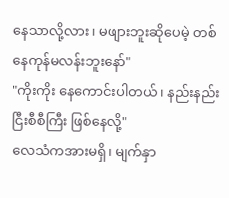နေသာလို့လား၊ မဖျားဘူးဆိုပေမဲ့ တစ်နေကုန်မလန်းဘူးနော်"
"ကိုးကိုး နေကောင်းပါတယ်၊ နည်းနည်းငြီးစီစီကြီး ဖြစ်နေလို့"
လေသံကအားမရှိ၊ မျက်နှာ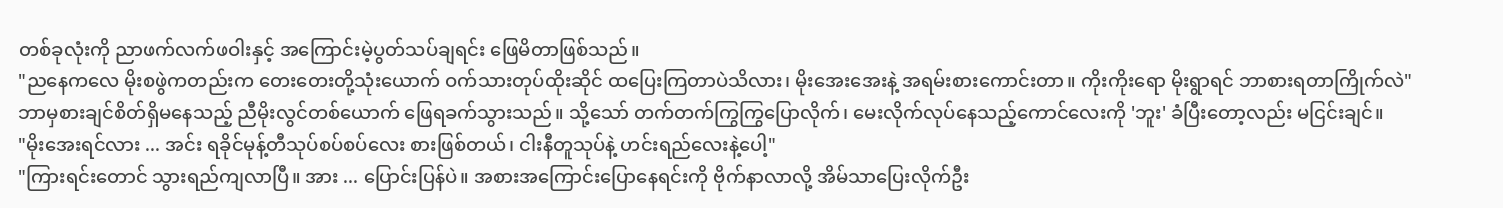တစ်ခုလုံးကို ညာဖက်လက်ဖဝါးနှင့် အကြောင်းမဲ့ပွတ်သပ်ချရင်း ဖြေမိတာဖြစ်သည်။
"ညနေကလေ မိုးစဖွဲကတည်းက တေးတေးတို့သုံးယောက် ဝက်သားတုပ်ထိုးဆိုင် ထပြေးကြတာပဲသိလား၊ မိုးအေးအေးနဲ့ အရမ်းစားကောင်းတာ။ ကိုးကိုးရော မိုးရွာရင် ဘာစားရတာကြိုက်လဲ"
ဘာမှစားချင်စိတ်ရှိမနေသည့် ညီမိုးလွင်တစ်ယောက် ဖြေရခက်သွားသည်။ သို့သော် တက်တက်ကြွကြွပြောလိုက်၊ မေးလိုက်လုပ်နေသည့်ကောင်လေးကို 'ဘူး' ခံပြီးတော့လည်း မငြင်းချင်။
"မိုးအေးရင်လား ... အင်း ရခိုင်မုန့်တီသုပ်စပ်စပ်လေး စားဖြစ်တယ်၊ ငါးနီတူသုပ်နဲ့ ဟင်းရည်လေးနဲ့ပေါ့"
"ကြားရင်းတောင် သွားရည်ကျလာပြီ။ အား ... ပြောင်းပြန်ပဲ။ အစားအကြောင်းပြောနေရင်းကို ဗိုက်နာလာလို့ အိမ်သာပြေးလိုက်ဦး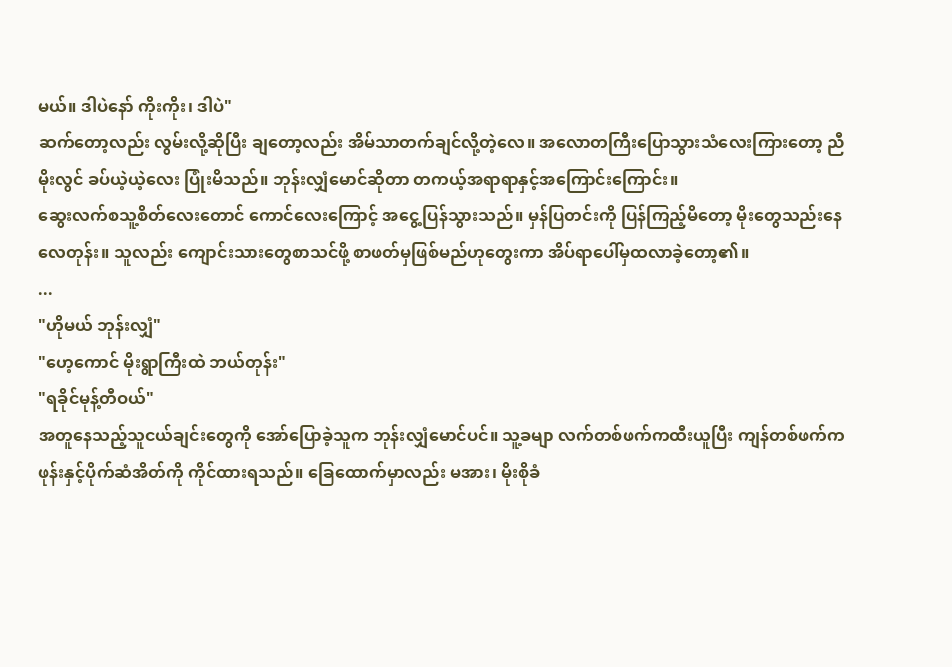မယ်။ ဒါပဲနော် ကိုးကိုး၊ ဒါပဲ"
ဆက်တော့လည်း လွမ်းလို့ဆိုပြီး ချတော့လည်း အိမ်သာတက်ချင်လို့တဲ့လေ။ အလောတကြီးပြောသွားသံလေးကြားတော့ ညီမိုးလွင် ခပ်ယဲ့ယဲ့လေး ပြုံးမိသည်။ ဘုန်းလျှံမောင်ဆိုတာ တကယ့်အရာရာနှင့်အကြောင်းကြောင်း။
ဆွေးလက်စသူ့စိတ်လေးတောင် ကောင်လေးကြောင့် အငွေ့ပြန်သွားသည်။ မှန်ပြတင်းကို ပြန်ကြည့်မိတော့ မိုးတွေသည်းနေလေတုန်း။ သူလည်း ကျောင်းသားတွေစာသင်ဖို့ စာဖတ်မှဖြစ်မည်ဟုတွေးကာ အိပ်ရာပေါ်မှထလာခဲ့တော့၏။
...
"ဟိုမယ် ဘုန်းလျှံ"
"ဟေ့ကောင် မိုးရွာကြီးထဲ ဘယ်တုန်း"
"ရခိုင်မုန့်တီဝယ်"
အတူနေသည့်သူငယ်ချင်းတွေကို အော်ပြောခဲ့သူက ဘုန်းလျှံမောင်ပင်။ သူ့ခမျာ လက်တစ်ဖက်ကထီးယူပြီး ကျန်တစ်ဖက်က ဖုန်းနှင့်ပိုက်ဆံအိတ်ကို ကိုင်ထားရသည်။ ခြေထောက်မှာလည်း မအား၊ မိုးစိုခံ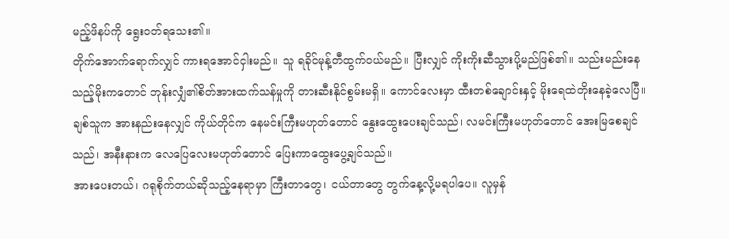မည့်ဖိနပ်ကို ရွေးဝတ်ရသေး၏။
တိုက်အောက်ရောက်လျှင် ကားရအောင်ငှါးမည်။ သူ ရခိုင်မုန့်တီထွက်ဝယ်မည်။ ပြီးလျှင် ကိုးကိုးဆီသွားပို့မည်ဖြစ်၏။ သည်းမည်းနေသည့်မိုးကတောင် ဘုန်းလျှံ၏စိတ်အားထက်သန်မှုကို တားဆီးနိုင်စွမ်းမရှိ။ ကောင်လေးမှာ ထီးတစ်ချောင်းနှင့် မိုးရေထဲတိုးနေခဲ့လေပြီ။
ချစ်သူက အားနည်းနေလျှင် ကိုယ်တိုင်က နေမင်းကြီးမဟုတ်တောင် နွေးထွေးပေးချင်သည်၊ လမင်းကြီးမဟုတ်တောင် အေးမြစေချင်သည်၊ အနီးနားက လေပြေလေးမဟုတ်တောင် ပြေးကာထွေးပွေ့ချင်သည်။
အားပေးတယ်၊ ဂရုစိုက်တယ်ဆိုသည့်နေရာမှာ ကြီးတာတွေ၊ ငယ်တာတွေ တွက်နေ့လို့မရပါပေ။ လူမှန်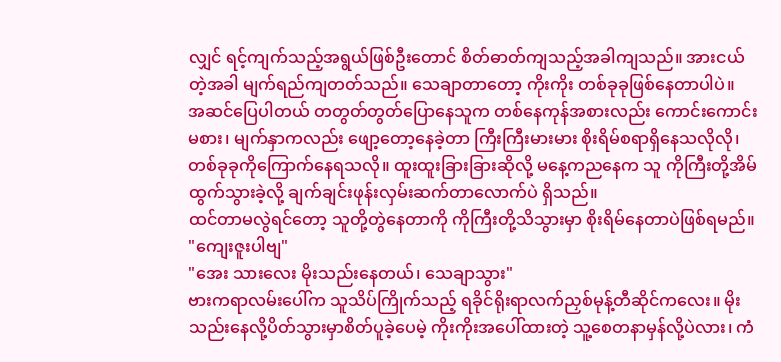လျှင် ရင့်ကျက်သည့်အရွယ်ဖြစ်ဦးတောင် စိတ်ဓာတ်ကျသည့်အခါကျသည်။ အားငယ်တဲ့အခါ မျက်ရည်ကျတတ်သည်။ သေချာတာတော့ ကိုးကိုး တစ်ခုခုဖြစ်နေတာပါပဲ။
အဆင်ပြေပါတယ် တတွတ်တွတ်ပြောနေသူက တစ်နေကုန်အစားလည်း ကောင်းကောင်းမစား၊ မျက်နှာကလည်း ဖျော့တော့နေခဲ့တာ ကြီးကြီးမားမား စိုးရိမ်စရာရှိနေသလိုလို၊ တစ်ခုခုကိုကြောက်နေရသလို။ ထူးထူးခြားခြားဆိုလို့ မနေ့ကညနေက သူ ကိုကြီးတို့အိမ်ထွက်သွားခဲ့လို့ ချက်ချင်းဖုန်းလှမ်းဆက်တာလောက်ပဲ ရှိသည်။
ထင်တာမလွဲရင်တော့ သူတို့တွဲနေတာကို ကိုကြီးတို့သိသွားမှာ စိုးရိမ်နေတာပဲဖြစ်ရမည်။
"ကျေးဇူးပါဗျ"
"အေး သားလေး မိုးသည်းနေတယ်၊ သေချာသွား"
ဗားကရာလမ်းပေါ်က သူသိပ်ကြိုက်သည့် ရခိုင်ရိုးရာလက်ညှစ်မုန့်တီဆိုင်ကလေး။ မိုးသည်းနေလို့ပိတ်သွားမှာစိတ်ပူခဲ့ပေမဲ့ ကိုးကိုးအပေါ်ထားတဲ့ သူ့စေတနာမှန်လို့ပဲလား၊ ကံ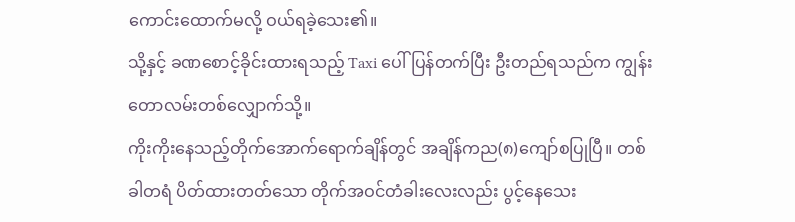ကောင်းထောက်မလို့ ဝယ်ရခဲ့သေး၏။
သို့နှင့် ခဏစောင့်ခိုင်းထားရသည့် Taxi ပေါ်ပြန်တက်ပြီး ဦးတည်ရသည်က ကျွန်းတောလမ်းတစ်လျှောက်သို့။
ကိုးကိုးနေသည့်တိုက်အောက်ရောက်ချိန်တွင် အချိန်ကည(၈)ကျော်စပြုပြီ။ တစ်ခါတရံ ပိတ်ထားတတ်သော တိုက်အဝင်တံခါးလေးလည်း ပွင့်နေသေး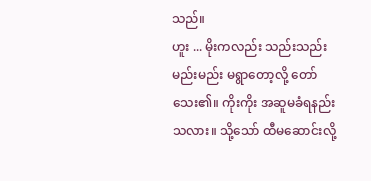သည်။
ဟူး ... မိုးကလည်း သည်းသည်းမည်းမည်း မရွာတော့လို့ တော်သေး၏။ ကိုးကိုး အဆူမခံရနည်းသလား။ သို့သော် ထီမဆောင်းလို့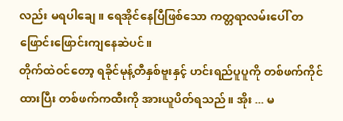လည်း မရပါချေ။ ရေအိုင်နေပြီဖြစ်သော ကတ္တရာလမ်းပေါ် တဖြောင်းဖြောင်းကျနေဆဲပင်။
တိုက်ထဲဝင်တော့ ရခိုင်မုန့်တီနှစ်ဗူးနှင့် ဟင်းရည်ပူပူကို တစ်ဖက်ကိုင်ထားပြီး တစ်ဖက်ကထီးကို အားယူပိတ်ရသည်။ အိုး ... မ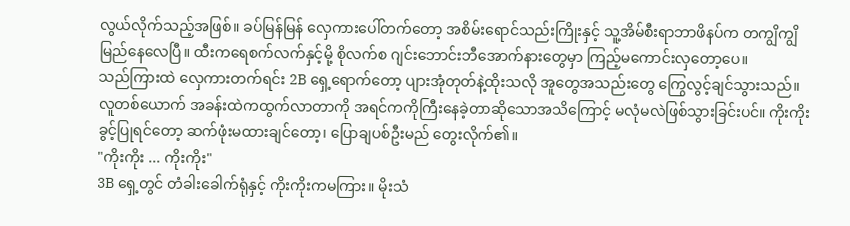လွယ်လိုက်သည့်အဖြစ်။ ခပ်မြန်မြန် လှေကားပေါ်တက်တော့ အစိမ်းရောင်သည်းကြိုးနှင့် သူ့အိမ်စီးရာဘာဖိနပ်က တကျွိကျွိမြည်နေလေပြီ။ ထီးကရေစက်လက်နှင့်မို့ စိုလက်စ ဂျင်းဘောင်းဘီအောက်နားတွေမှာ ကြည့်မကောင်းလှတော့ပေ။
သည်ကြားထဲ လှေကားတက်ရင်း 2B ရှေ့ရောက်တော့ ပျားအုံတုတ်နဲ့ထိုးသလို အူတွေအသည်းတွေ ကြွေလွင့်ချင်သွားသည်။ လူတစ်ယောက် အခန်းထဲကထွက်လာတာကို အရင်ကကိုကြီးနေခဲ့တာဆိုသောအသိကြောင့် မလုံမလဲဖြစ်သွားခြင်းပင်။ ကိုးကိုးခွင့်ပြုရင်တော့ ဆက်ဖုံးမထားချင်တော့၊ ပြောချပစ်ဦးမည် တွေးလိုက်၏။
"ကိုးကိုး ... ကိုးကိုး"
3B ရှေ့တွင် တံခါးခေါက်ရုံနှင့် ကိုးကိုးကမကြား။ မိုးသံ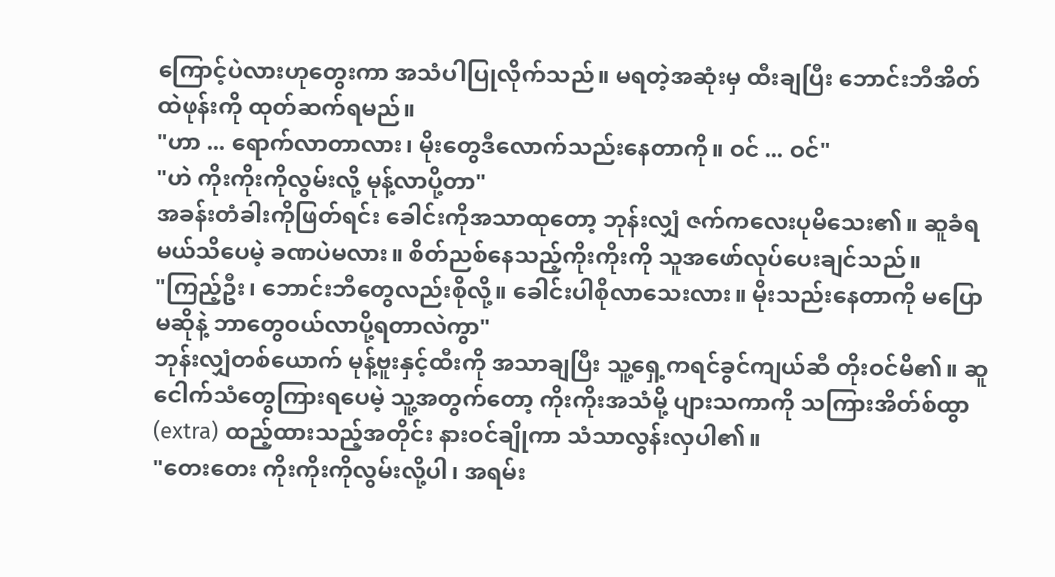ကြောင့်ပဲလားဟုတွေးကာ အသံပါပြုလိုက်သည်။ မရတဲ့အဆုံးမှ ထီးချပြီး ဘောင်းဘီအိတ်ထဲဖုန်းကို ထုတ်ဆက်ရမည်။
"ဟာ ... ရောက်လာတာလား၊ မိုးတွေဒီလောက်သည်းနေတာကို။ ဝင် ... ဝင်"
"ဟဲ ကိုးကိုးကိုလွမ်းလို့ မုန့်လာပို့တာ"
အခန်းတံခါးကိုဖြတ်ရင်း ခေါင်းကိုအသာထုတော့ ဘုန်းလျှံ ဇက်ကလေးပုမိသေး၏။ ဆူခံရမယ်သိပေမဲ့ ခဏပဲမလား။ စိတ်ညစ်နေသည့်ကိုးကိုးကို သူအဖော်လုပ်ပေးချင်သည်။
"ကြည့်ဦး၊ ဘောင်းဘီတွေလည်းစိုလို့။ ခေါင်းပါစိုလာသေးလား။ မိုးသည်းနေတာကို မပြောမဆိုနဲ့ ဘာတွေဝယ်လာပို့ရတာလဲကွာ"
ဘုန်းလျှံတစ်ယောက် မုန့်ဗူးနှင့်ထီးကို အသာချပြီး သူ့ရှေ့ကရင်ခွင်ကျယ်ဆီ တိုးဝင်မိ၏။ ဆူငေါက်သံတွေကြားရပေမဲ့ သူ့အတွက်တော့ ကိုးကိုးအသံမို့ ပျားသကာကို သကြားအိတ်စ်ထွာ(extra) ထည့်ထားသည့်အတိုင်း နားဝင်ချိုကာ သံသာလွန်းလှပါ၏။
"တေးတေး ကိုးကိုးကိုလွမ်းလို့ပါ၊ အရမ်း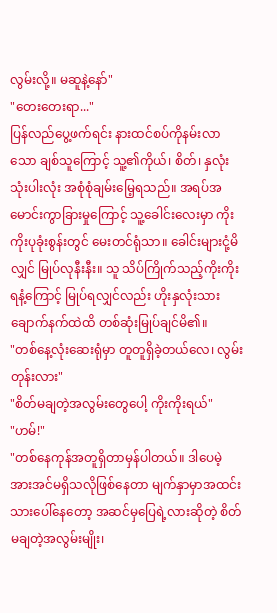လွမ်းလို့။ မဆူနဲ့နော်"
"တေးတေးရာ..."
ပြန်လည်ပွေ့ဖက်ရင်း နားထင်စပ်ကိုနမ်းလာသော ချစ်သူကြောင့် သူ့၏ကိုယ်၊ စိတ်၊ နှလုံး သုံးပါးလုံး အစုံစုံချမ်းမြေ့ရသည်။ အရပ်အမောင်းကွာခြားမှုကြောင့် သူ့ခေါင်းလေးမှာ ကိုးကိုးပုခုံးစွန်းတွင် မေးတင်ရုံသာ။ ခေါင်းများငုံ့မိလျှင် မြုပ်လုနီးနီး။ သူ သိပ်ကြိုက်သည့်ကိုးကိုးရနံ့ကြောင့် မြုပ်ရလျှင်လည်း ဟိုးနှလုံးသားချောက်နက်ထဲထိ တစ်ဆုံးမြုပ်ချင်မိ၏။
"တစ်နေ့လုံးဆေးရုံမှာ တူတူရှိခဲ့တယ်လေ၊ လွမ်းတုန်းလား"
"စိတ်မချတဲ့အလွမ်းတွေပေါ့ ကိုးကိုးရယ်"
"ဟမ်!"
"တစ်နေကုန်အတူရှိတာမှန်ပါတယ်။ ဒါပေမဲ့ အားအင်မရှိသလိုဖြစ်နေတာ မျက်နှာမှာအထင်းသားပေါ်နေတော့ အဆင်မှပြေရဲ့လားဆိုတဲ့ စိတ်မချတဲ့အလွမ်းမျိုး၊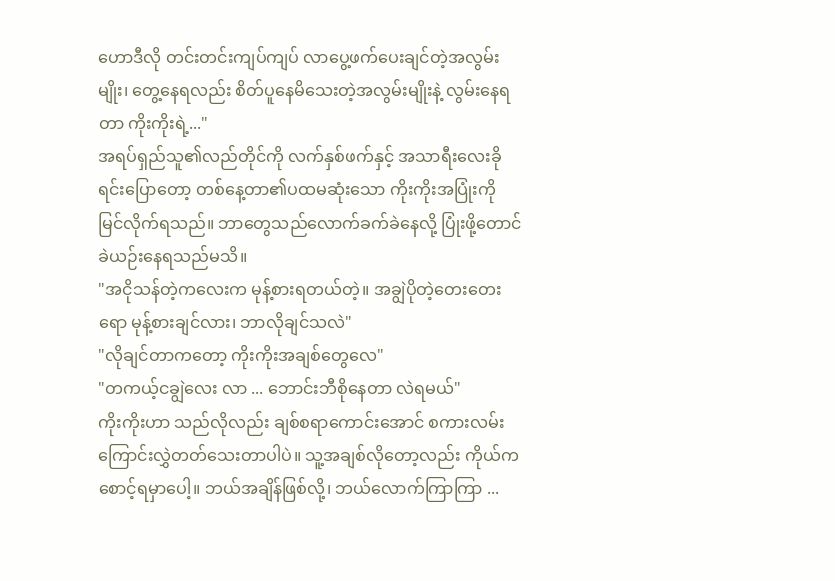ဟောဒီလို တင်းတင်းကျပ်ကျပ် လာပွေ့ဖက်ပေးချင်တဲ့အလွမ်းမျိုး၊ တွေ့နေရလည်း စိတ်ပူနေမိသေးတဲ့အလွမ်းမျိုးနဲ့ လွမ်းနေရတာ ကိုးကိုးရဲ့..."
အရပ်ရှည်သူ၏လည်တိုင်ကို လက်နှစ်ဖက်နှင့် အသာရီးလေးခိုရင်းပြောတော့ တစ်နေ့တာ၏ပထမဆုံးသော ကိုးကိုးအပြုံးကို မြင်လိုက်ရသည်။ ဘာတွေသည်လောက်ခက်ခဲနေလို့ ပြုံးဖို့တောင် ခဲယဉ်းနေရသည်မသိ။
"အငိုသန်တဲ့ကလေးက မုန့်စားရတယ်တဲ့။ အချွဲပိုတဲ့တေးတေးရော မုန့်စားချင်လား၊ ဘာလိုချင်သလဲ"
"လိုချင်တာကတော့ ကိုးကိုးအချစ်တွေလေ"
"တကယ့်ငချွဲလေး လာ ... ဘောင်းဘီစိုနေတာ လဲရမယ်"
ကိုးကိုးဟာ သည်လိုလည်း ချစ်စရာကောင်းအောင် စကားလမ်းကြောင်းလွှဲတတ်သေးတာပါပဲ။ သူ့အချစ်လိုတော့လည်း ကိုယ်ကစောင့်ရမှာပေါ့။ ဘယ်အချိန်ဖြစ်လို့၊ ဘယ်လောက်ကြာကြာ ...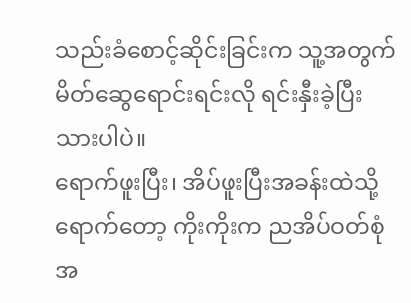သည်းခံစောင့်ဆိုင်းခြင်းက သူ့အတွက် မိတ်ဆွေရောင်းရင်းလို ရင်းနှီးခဲ့ပြီးသားပါပဲ။
ရောက်ဖူးပြီး၊ အိပ်ဖူးပြီးအခန်းထဲသို့ရောက်တော့ ကိုးကိုးက ညအိပ်ဝတ်စုံအ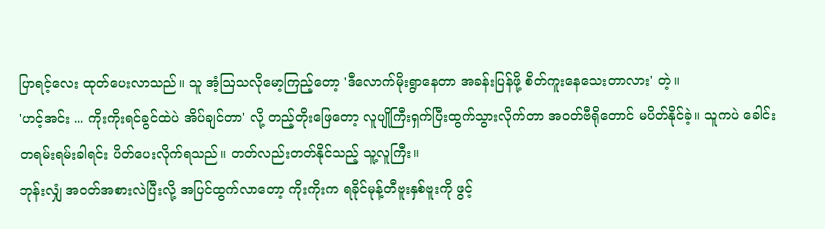ပြာရင့်လေး ထုတ်ပေးလာသည်။ သူ အံ့ဩသလိုမော့ကြည့်တော့ 'ဒီလောက်မိုးရွာနေတာ အခန်းပြန်ဖို့ စိတ်ကူးနေသေးတာလား' တဲ့။
'ဟင့်အင်း ... ကိုးကိုးရင်ခွင်ထဲပဲ အိပ်ချင်တာ' လို့ တည့်တိုးဖြေတော့ လူပျိုကြီးရှက်ပြီးထွက်သွားလိုက်တာ အဝတ်ဗီရိုတောင် မပိတ်နိုင်ခဲ့။ သူကပဲ ခေါင်းတရမ်းရမ်းခါရင်း ပိတ်ပေးလိုက်ရသည်။ တတ်လည်းတတ်နိုင်သည့် သူ့လူကြီး။
ဘုန်းလျှံ အဝတ်အစားလဲပြီးလို့ အပြင်ထွက်လာတော့ ကိုးကိုးက ရခိုင်မုန့်တီဗူးနှစ်ဗူးကို ဖွင့်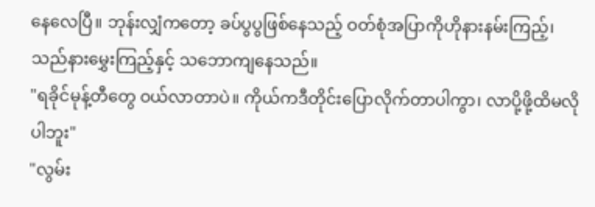နေလေပြီ။ ဘုန်းလျှံကတော့ ခပ်ပွပွဖြစ်နေသည့် ဝတ်စုံအပြာကိုဟိုနားနမ်းကြည့်၊ သည်နားမွှေးကြည့်နှင့် သဘောကျနေသည်။
"ရခိုင်မုန့်တီတွေ ဝယ်လာတာပဲ။ ကိုယ်ကဒီတိုင်းပြောလိုက်တာပါကွာ၊ လာပို့ဖို့ထိမလိုပါဘူး"
"လွမ်း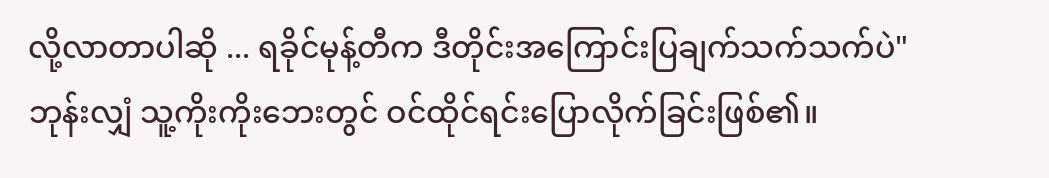လို့လာတာပါဆို ... ရခိုင်မုန့်တီက ဒီတိုင်းအကြောင်းပြချက်သက်သက်ပဲ"
ဘုန်းလျှံ သူ့ကိုးကိုးဘေးတွင် ဝင်ထိုင်ရင်းပြောလိုက်ခြင်းဖြစ်၏။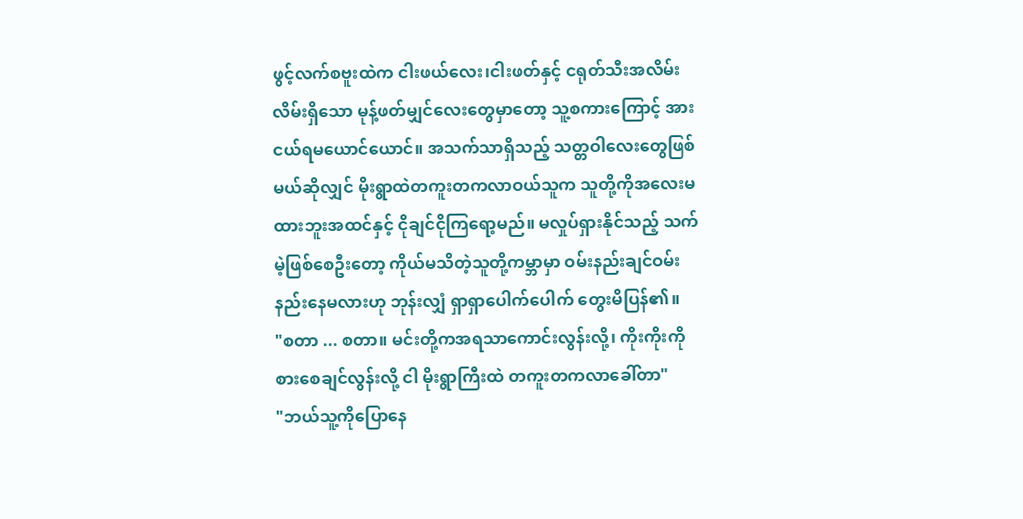ဖွင့်လက်စဗူးထဲက ငါးဖယ်လေး၊ငါးဖတ်နှင့် ငရုတ်သီးအလိမ်းလိမ်းရှိသော မုန့်ဖတ်မျှင်လေးတွေမှာတော့ သူ့စကားကြောင့် အားငယ်ရမယောင်ယောင်။ အသက်သာရှိသည့် သတ္တဝါလေးတွေဖြစ်မယ်ဆိုလျှင် မိုးရွာထဲတကူးတကလာဝယ်သူက သူတို့ကိုအလေးမထားဘူးအထင်နှင့် ငိုချင်ငိုကြရော့မည်။ မလှုပ်ရှားနိုင်သည့် သက်မဲ့ဖြစ်စေဦးတော့ ကိုယ်မသိတဲ့သူတို့ကမ္ဘာမှာ ဝမ်းနည်းချင်ဝမ်းနည်းနေမလားဟု ဘုန်းလျှံ ရှာရှာပေါက်ပေါက် တွေးမိပြန်၏။
"စတာ ... စတာ။ မင်းတို့ကအရသာကောင်းလွန်းလို့၊ ကိုးကိုးကိုစားစေချင်လွန်းလို့ ငါ မိုးရွာကြီးထဲ တကူးတကလာခေါ်တာ"
"ဘယ်သူ့ကိုပြောနေ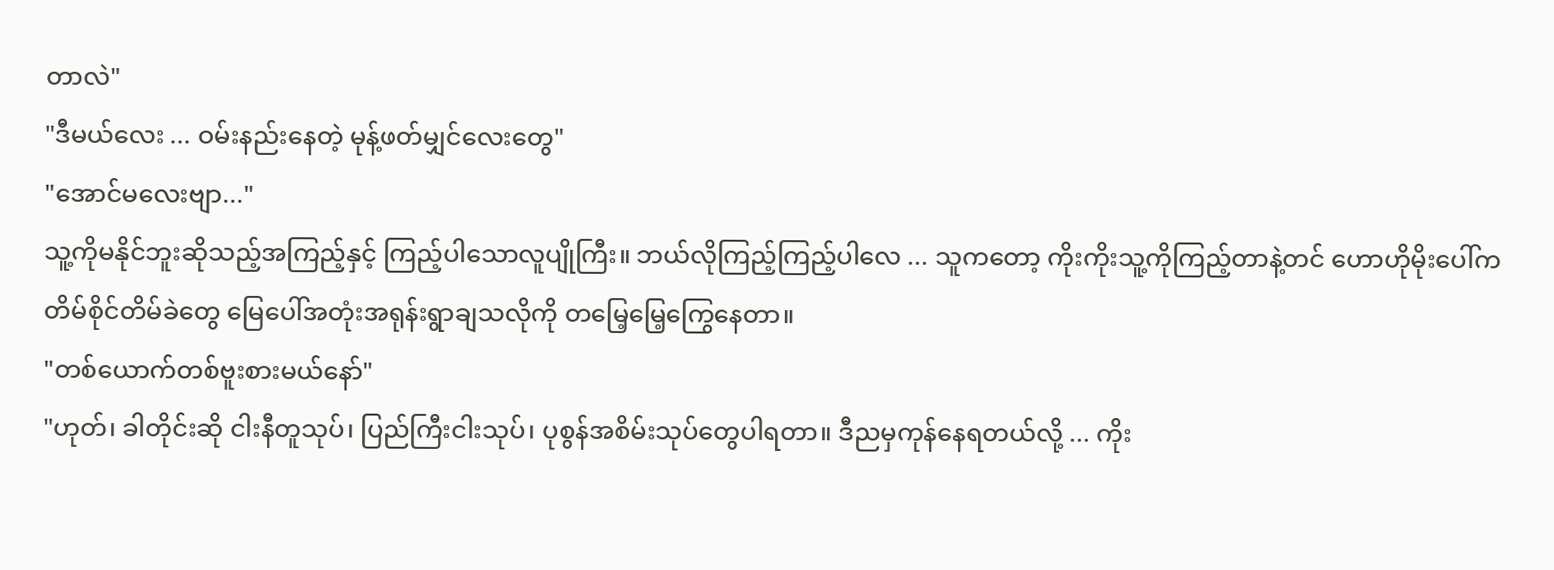တာလဲ"
"ဒီမယ်လေး ... ဝမ်းနည်းနေတဲ့ မုန့်ဖတ်မျှင်လေးတွေ"
"အောင်မလေးဗျာ..."
သူ့ကိုမနိုင်ဘူးဆိုသည့်အကြည့်နှင့် ကြည့်ပါသောလူပျိုကြီး။ ဘယ်လိုကြည့်ကြည့်ပါလေ ... သူကတော့ ကိုးကိုးသူ့ကိုကြည့်တာနဲ့တင် ဟောဟိုမိုးပေါ်က တိမ်စိုင်တိမ်ခဲတွေ မြေပေါ်အတုံးအရုန်းရွာချသလိုကို တမြေ့မြေ့ကြွေနေတာ။
"တစ်ယောက်တစ်ဗူးစားမယ်နော်"
"ဟုတ်၊ ခါတိုင်းဆို ငါးနီတူသုပ်၊ ပြည်ကြီးငါးသုပ်၊ ပုစွန်အစိမ်းသုပ်တွေပါရတာ။ ဒီညမှကုန်နေရတယ်လို့ ... ကိုး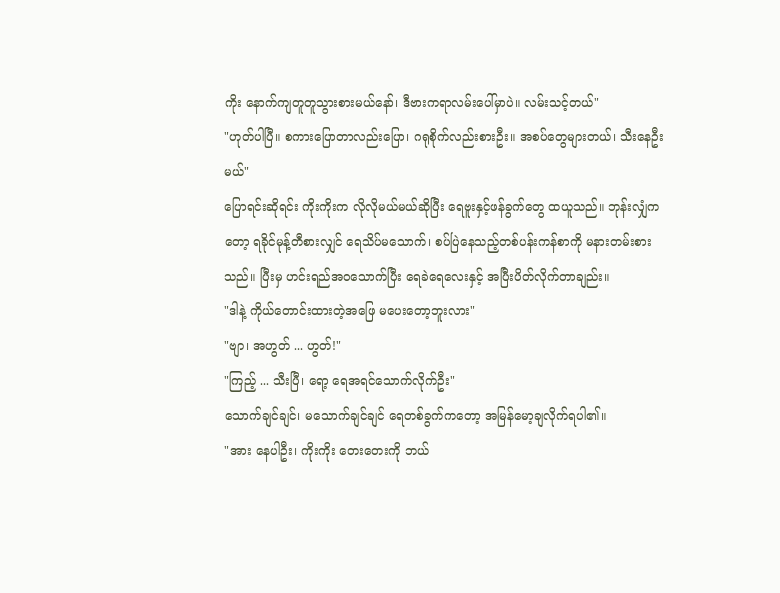ကိုး နောက်ကျတူတူသွားစားမယ်နော်၊ ဒီဗားကရာလမ်းပေါ်မှာပဲ။ လမ်းသင့်တယ်"
"ဟုတ်ပါပြီ။ စကားပြောတာလည်းပြော၊ ဂရုစိုက်လည်းစားဦး။ အစပ်တွေများတယ်၊ သီးနေဦးမယ်"
ပြောရင်းဆိုရင်း ကိုးကိုးက လိုလိုမယ်မယ်ဆိုပြီး ရေဗူးနှင့်ဖန်ခွက်တွေ ထယူသည်။ ဘုန်းလျှံကတော့ ရခိုင်မုန့်တီစားလျှင် ရေသိပ်မသောက်၊ စပ်ပြဲနေသည့်တစ်ပန်းကန်စာကို မနားတမ်းစားသည်။ ပြီးမှ ဟင်းရည်အဝသောက်ပြီး ရေခဲရေလေးနှင့် အပြီးပိတ်လိုက်တာချည်း။
"ဒါနဲ့ ကိုယ်တောင်းထားတဲ့အဖြေ မပေးတော့ဘူးလား"
"ဗျာ၊ အဟွတ် ... ဟွတ်!"
"ကြည့် ... သီးပြီ၊ ရော့ ရေအရင်သောက်လိုက်ဦး"
သောက်ချင်ချင်၊ မသောက်ချင်ချင် ရေတစ်ခွက်ကတော့ အမြန်မော့ချလိုက်ရပါ၏။
"အား နေပါဦး၊ ကိုးကိုး တေးတေးကို ဘယ်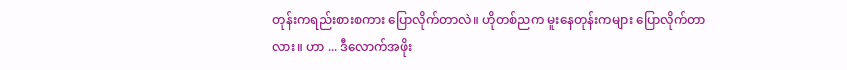တုန်းကရည်းစားစကား ပြောလိုက်တာလဲ။ ဟိုတစ်ညက မူးနေတုန်းကများ ပြောလိုက်တာလား။ ဟာ ... ဒီလောက်အဖိုး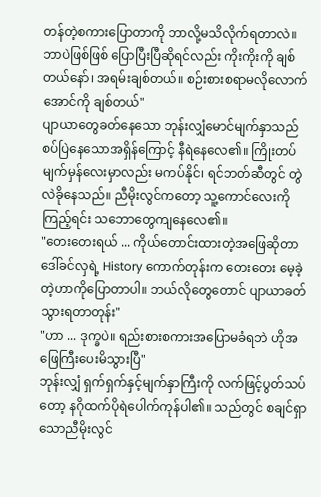တန်တဲ့စကားပြောတာကို ဘာလို့မသိလိုက်ရတာလဲ။ ဘာပဲဖြစ်ဖြစ် ပြောပြီးပြီဆိုရင်လည်း ကိုးကိုးကို ချစ်တယ်နော်၊ အရမ်းချစ်တယ်။ စဉ်းစားစရာမလိုလောက်အောင်ကို ချစ်တယ်"
ပျာယာတွေခတ်နေသော ဘုန်းလျှံမောင်မျက်နှာသည် စပ်ပြဲနေသောအရှိန်ကြောင့် နီရဲနေလေ၏။ ကြိုးတပ်မျက်မှန်လေးမှာလည်း မကပ်နိုင်၊ ရင်ဘတ်ဆီတွင် တွဲလဲခိုနေသည်။ ညီမိုးလွင်ကတော့ သူ့ကောင်လေးကိုကြည့်ရင်း သဘောတွေကျနေလေ၏။
"တေးတေးရယ် ... ကိုယ်တောင်းထားတဲ့အဖြေဆိုတာ ဒေါ်ခင်လှရဲ့ History ကောက်တုန်းက တေးတေး မေ့ခဲ့တဲ့ဟာကိုပြောတာပါ။ ဘယ်လိုတွေတောင် ပျာယာခတ်သွားရတာတုန်း"
"ဟာ ... ဒုက္ခပဲ။ ရည်းစားစကားအပြောမခံရဘဲ ဟိုအဖြေကြီးပေးမိသွားပြီ"
ဘုန်းလျှံ ရှက်ရှက်နှင့်မျက်နှာကြီးကို လက်ဖြင့်ပွတ်သပ်တော့ နဂိုထက်ပိုရဲပေါက်ကုန်ပါ၏။ သည်တွင် စချင်ရှာသောညီမိုးလွင်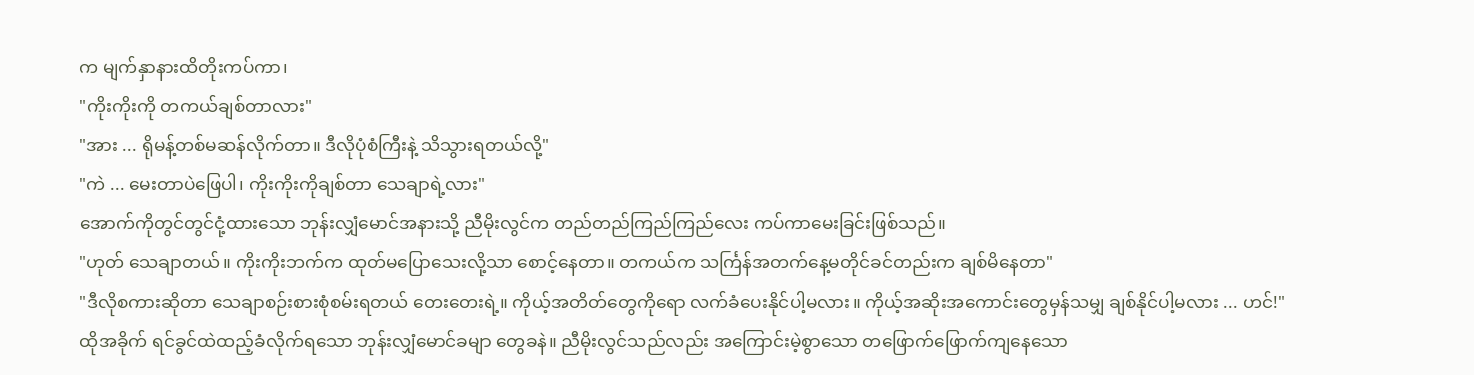က မျက်နှာနားထိတိုးကပ်ကာ၊
"ကိုးကိုးကို တကယ်ချစ်တာလား"
"အား ... ရိုမန့်တစ်မဆန်လိုက်တာ။ ဒီလိုပုံစံကြီးနဲ့ သိသွားရတယ်လို့"
"ကဲ ... မေးတာပဲဖြေပါ၊ ကိုးကိုးကိုချစ်တာ သေချာရဲ့လား"
အောက်ကိုတွင်တွင်ငုံ့ထားသော ဘုန်းလျှံမောင်အနားသို့ ညီမိုးလွင်က တည်တည်ကြည်ကြည်လေး ကပ်ကာမေးခြင်းဖြစ်သည်။
"ဟုတ် သေချာတယ်။ ကိုးကိုးဘက်က ထုတ်မပြောသေးလို့သာ စောင့်နေတာ။ တကယ်က သင်္ကြန်အတက်နေ့မတိုင်ခင်တည်းက ချစ်မိနေတာ"
"ဒီလိုစကားဆိုတာ သေချာစဉ်းစားစုံစမ်းရတယ် တေးတေးရဲ့။ ကိုယ့်အတိတ်တွေကိုရော လက်ခံပေးနိုင်ပါ့မလား။ ကိုယ့်အဆိုးအကောင်းတွေမှန်သမျှ ချစ်နိုင်ပါ့မလား ... ဟင်!"
ထိုအခိုက် ရင်ခွင်ထဲထည့်ခံလိုက်ရသော ဘုန်းလျှံမောင်ခမျာ တွေခနဲ။ ညီမိုးလွင်သည်လည်း အကြောင်းမဲ့စွာသော တဖြောက်ဖြောက်ကျနေသော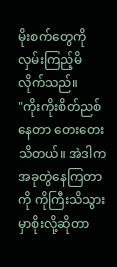မိုးစက်တွေကို လှမ်းကြည့်မိလိုက်သည်။
"ကိုးကိုးစိတ်ညစ်နေတာ တေးတေးသိတယ်။ အဲဒါက အခုတွဲနေကြတာကို ကိုကြီးသိသွားမှာစိုးလို့ဆိုတာ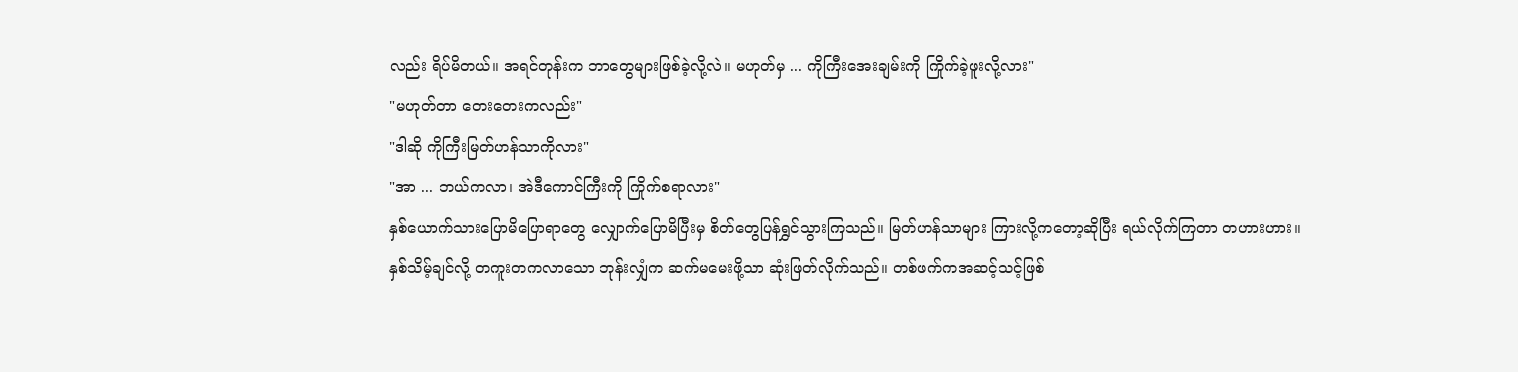လည်း ရိပ်မိတယ်။ အရင်တုန်းက ဘာတွေများဖြစ်ခဲ့လို့လဲ။ မဟုတ်မှ ... ကိုကြီးအေးချမ်းကို ကြိုက်ခဲ့ဖူးလို့လား"
"မဟုတ်တာ တေးတေးကလည်း"
"ဒါဆို ကိုကြီးမြတ်ဟန်သာကိုလား"
"အာ ... ဘယ်ကလာ၊ အဲဒီကောင်ကြီးကို ကြိုက်စရာလား"
နှစ်ယောက်သားပြောမိပြောရာတွေ လျှောက်ပြောမိပြီးမှ စိတ်တွေပြန်ရွှင်သွားကြသည်။ မြတ်ဟန်သာများ ကြားလို့ကတော့ဆိုပြီး ရယ်လိုက်ကြတာ တဟားဟား။
နှစ်သိမ့်ချင်လို့ တကူးတကလာသော ဘုန်းလျှံက ဆက်မမေးဖို့သာ ဆုံးဖြတ်လိုက်သည်။ တစ်ဖက်ကအဆင့်သင့်ဖြစ်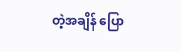တဲ့အချိန် ပြော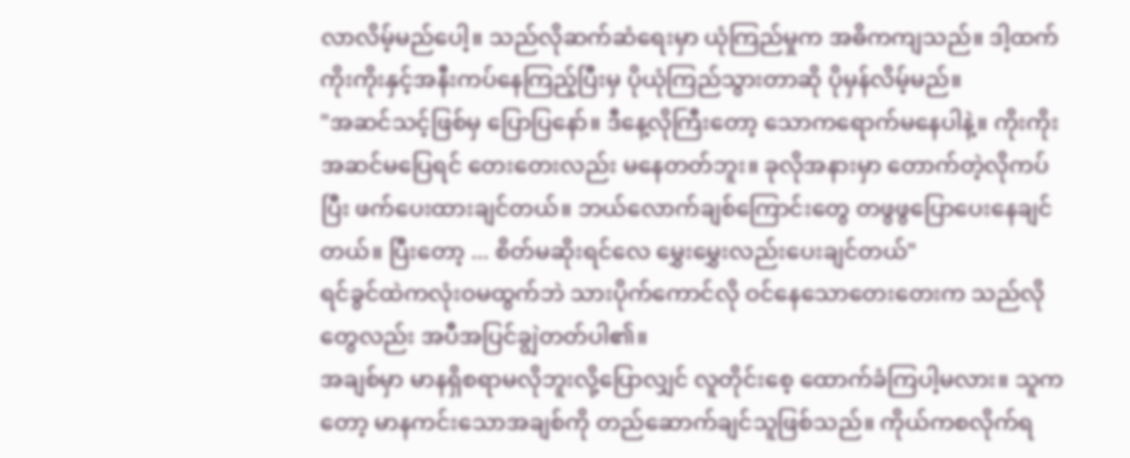လာလိမ့်မည်ပေါ့။ သည်လိုဆက်ဆံရေးမှာ ယုံကြည်မှုက အဓိကကျသည်။ ဒါ့ထက် ကိုးကိုးနှင့်အနီးကပ်နေကြည့်ပြီးမှ ပိုယုံကြည်သွားတာဆို ပိုမှန်လိမ့်မည်။
"အဆင်သင့်ဖြစ်မှ ပြောပြနော်။ ဒီနေ့လိုကြီးတော့ သောကရောက်မနေပါနဲ့။ ကိုးကိုး အဆင်မပြေရင် တေးတေးလည်း မနေတတ်ဘူး။ ခုလိုအနားမှာ တောက်တဲ့လိုကပ်ပြီး ဖက်ပေးထားချင်တယ်။ ဘယ်လောက်ချစ်ကြောင်းတွေ တဖွဖွပြောပေးနေချင်တယ်။ ပြီးတော့ ... စိတ်မဆိုးရင်လေ မွှေးမွှေးလည်းပေးချင်တယ်"
ရင်ခွင်ထဲကလုံးဝမထွက်ဘဲ သားပိုက်ကောင်လို ဝင်နေသောတေးတေးက သည်လိုတွေလည်း အပီအပြင်ချွဲတတ်ပါ၏။
အချစ်မှာ မာနရှိစရာမလိုဘူးလို့ပြောလျှင် လူတိုင်းစေ့ ထောက်ခံကြပါ့မလား။ သူကတော့ မာနကင်းသောအချစ်ကို တည်ဆောက်ချင်သူဖြစ်သည်။ ကိုယ်ကစလိုက်ရ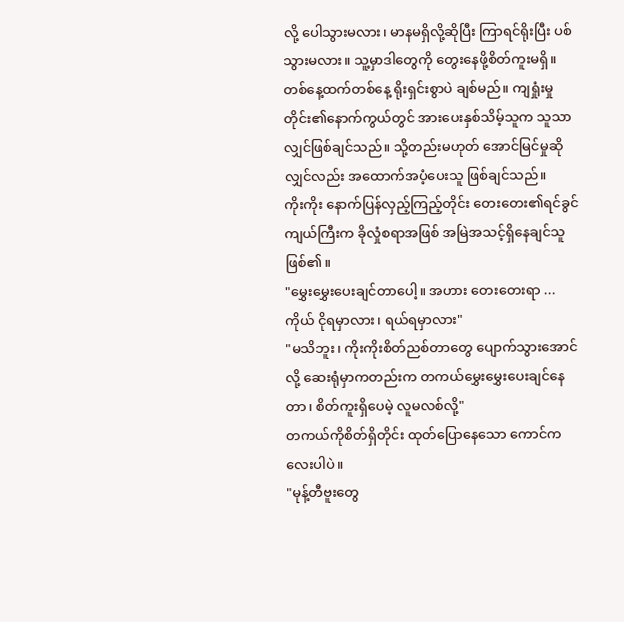လို့ ပေါသွားမလား၊ မာနမရှိလို့ဆိုပြီး ကြာရင်ရိုးပြီး ပစ်သွားမလား။ သူ့မှာဒါတွေကို တွေးနေဖို့စိတ်ကူးမရှိ။
တစ်နေ့ထက်တစ်နေ့ ရိုးရှင်းစွာပဲ ချစ်မည်။ ကျရှုံးမှုတိုင်း၏နောက်ကွယ်တွင် အားပေးနှစ်သိမ့်သူက သူသာလျှင်ဖြစ်ချင်သည်။ သို့တည်းမဟုတ် အောင်မြင်မှုဆိုလျှင်လည်း အထောက်အပံ့ပေးသူ ဖြစ်ချင်သည်။
ကိုးကိုး နောက်ပြန်လှည့်ကြည့်တိုင်း တေးတေး၏ရင်ခွင်ကျယ်ကြီးက ခိုလှုံစရာအဖြစ် အမြဲအသင့်ရှိနေချင်သူဖြစ်၏။
"မွှေးမွှေးပေးချင်တာပေါ့။ အဟား တေးတေးရာ ... ကိုယ် ငိုရမှာလား၊ ရယ်ရမှာလား"
"မသိဘူး၊ ကိုးကိုးစိတ်ညစ်တာတွေ ပျောက်သွားအောင်လို့ ဆေးရုံမှာကတည်းက တကယ်မွှေးမွှေးပေးချင်နေတာ၊ စိတ်ကူးရှိပေမဲ့ လူမလစ်လို့"
တကယ်ကိုစိတ်ရှိတိုင်း ထုတ်ပြောနေသော ကောင်ကလေးပါပဲ။
"မုန့်တီဗူးတွေ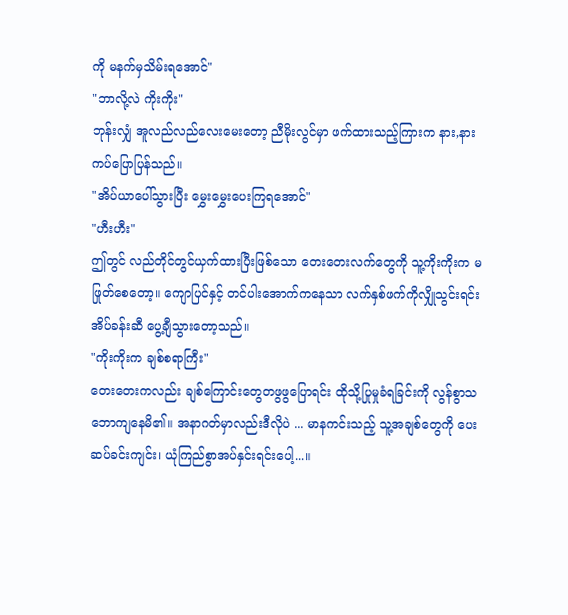ကို မနက်မှသိမ်းရအောင်"
"ဘာလို့လဲ ကိုးကိုး"
ဘုန်းလျှံ အူလည်လည်လေးမေးတော့ ညီမိုးလွင်မှာ ဖက်ထားသည့်ကြားက နား,နားကပ်ပြောပြန်သည်။
"အိပ်ယာပေါ်သွားပြီး မွှေးမွှေးပေးကြရအောင်"
"ဟီးဟီး"
ဤတွင် လည်တိုင်တွင်ယှက်ထားပြီးဖြစ်သော တေးတေးလက်တွေကို သူ့ကိုးကိုးက မဖြုတ်စေတော့။ ကျောပြင်နှင့် တင်ပါးအောက်ကနေသာ လက်နှစ်ဖက်ကိုလျှိုသွင်းရင်း အိပ်ခန်းဆီ ပွေ့ချီသွားတော့သည်။
"ကိုးကိုးက ချစ်စရာကြီး"
တေးတေးကလည်း ချစ်ကြောင်းတွေတဖွဖွပြောရင်း ထိုသို့ပြုမှုခံရခြင်းကို လွန်စွာသဘောကျနေမိ၏။ အနာဂတ်မှာလည်းဒီလိုပဲ ... မာနကင်းသည့် သူ့အချစ်တွေကို ပေးဆပ်ခင်းကျင်း၊ ယုံကြည်စွာအပ်နှင်းရင်းပေါ့...။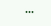•••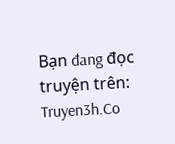Bạn đang đọc truyện trên: Truyen3h.Co